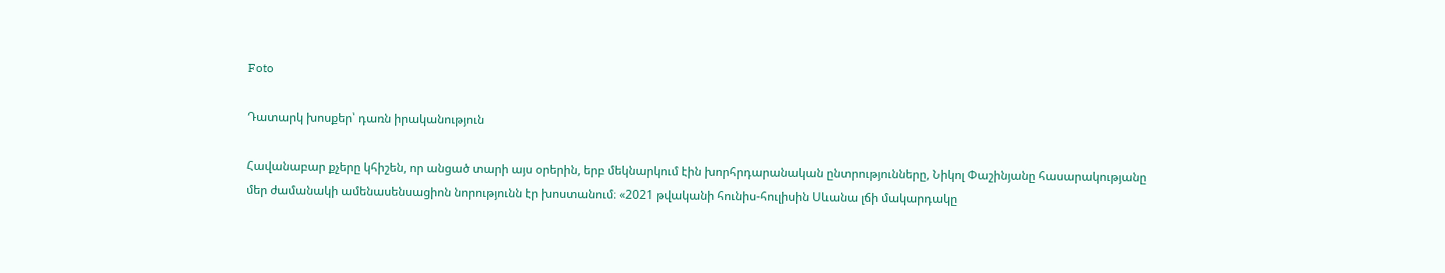Foto

Դատարկ խոսքեր՝ դառն իրականություն

Հավանաբար քչերը կհիշեն, որ անցած տարի այս օրերին, երբ մեկնարկում էին խորհրդարանական ընտրությունները, Նիկոլ Փաշինյանը հասարակությանը մեր ժամանակի ամենասենսացիոն նորությունն էր խոստանում։ «2021 թվականի հունիս-հուլիսին Սևանա լճի մակարդակը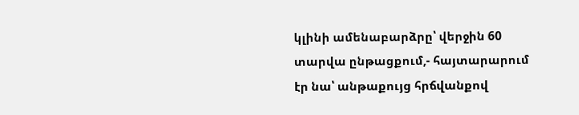կլինի ամենաբարձրը՝ վերջին 60 տարվա ընթացքում,- հայտարարում էր նա՝ անթաքույց հրճվանքով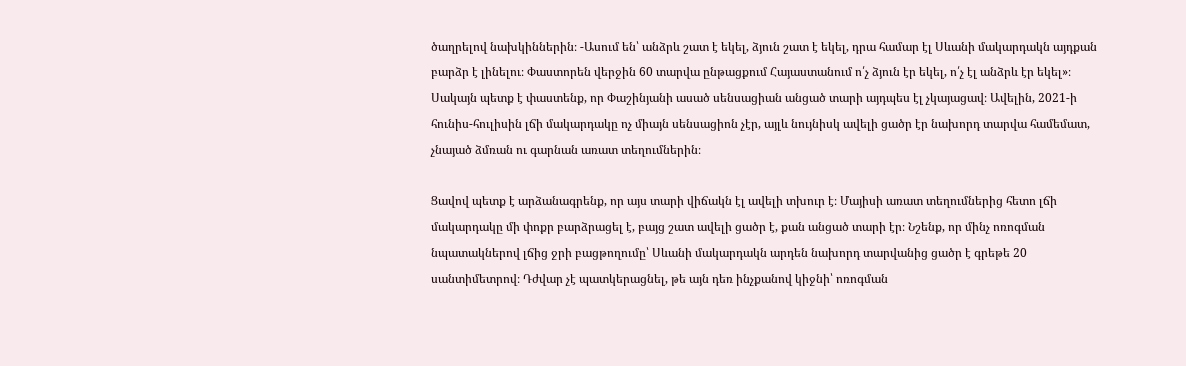ծաղրելով նախկիններին։ -Ասում են՝ անձրև շատ է եկել, ձյուն շատ է եկել, դրա համար էլ Սևանի մակարդակն այդքան բարձր է լինելու։ Փաստորեն վերջին 60 տարվա ընթացքում Հայաստանում ո՛չ ձյուն էր եկել, ո՛չ էլ անձրև էր եկել»։ Սակայն պետք է փաստենք, որ Փաշինյանի ասած սենսացիան անցած տարի այդպես էլ չկայացավ։ Ավելին, 2021-ի հունիս-հուլիսին լճի մակարդակը ոչ միայն սենսացիոն չէր, այլև նույնիսկ ավելի ցածր էր նախորդ տարվա համեմատ, չնայած ձմռան ու գարնան առատ տեղումներին։

Ցավով պետք է արձանագրենք, որ այս տարի վիճակն էլ ավելի տխուր է։ Մայիսի առատ տեղումներից հետո լճի մակարդակը մի փոքր բարձրացել է, բայց շատ ավելի ցածր է, քան անցած տարի էր։ Նշենք, որ մինչ ոռոգման նպատակներով լճից ջրի բացթողումը՝ Սևանի մակարդակն արդեն նախորդ տարվանից ցածր է գրեթե 20 սանտիմետրով։ Դժվար չէ պատկերացնել, թե այն դեռ ինչքանով կիջնի՝ ոռոգման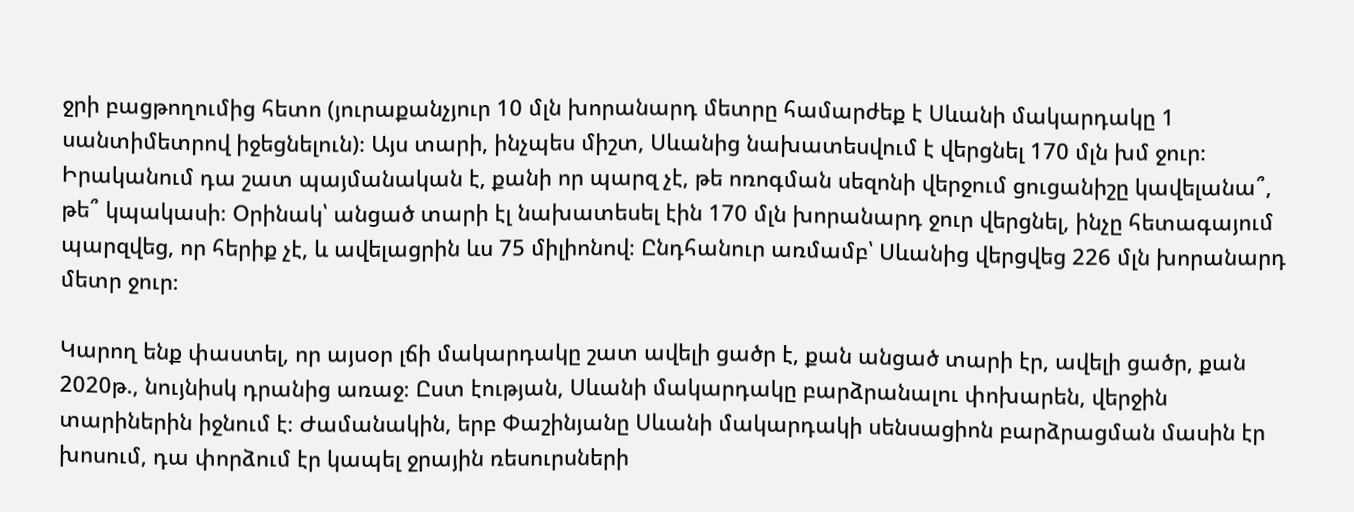ջրի բացթողումից հետո (յուրաքանչյուր 10 մլն խորանարդ մետրը համարժեք է Սևանի մակարդակը 1 սանտիմետրով իջեցնելուն)։ Այս տարի, ինչպես միշտ, Սևանից նախատեսվում է վերցնել 170 մլն խմ ջուր։ Իրականում դա շատ պայմանական է, քանի որ պարզ չէ, թե ոռոգման սեզոնի վերջում ցուցանիշը կավելանա՞, թե՞ կպակասի։ Օրինակ՝ անցած տարի էլ նախատեսել էին 170 մլն խորանարդ ջուր վերցնել, ինչը հետագայում պարզվեց, որ հերիք չէ, և ավելացրին ևս 75 միլիոնով։ Ընդհանուր առմամբ՝ Սևանից վերցվեց 226 մլն խորանարդ մետր ջուր։

Կարող ենք փաստել, որ այսօր լճի մակարդակը շատ ավելի ցածր է, քան անցած տարի էր, ավելի ցածր, քան 2020թ., նույնիսկ դրանից առաջ։ Ըստ էության, Սևանի մակարդակը բարձրանալու փոխարեն, վերջին տարիներին իջնում է։ Ժամանակին, երբ Փաշինյանը Սևանի մակարդակի սենսացիոն բարձրացման մասին էր խոսում, դա փորձում էր կապել ջրային ռեսուրսների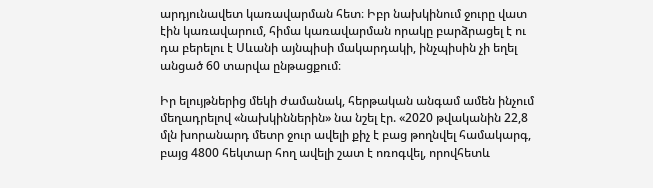արդյունավետ կառավարման հետ։ Իբր նախկինում ջուրը վատ էին կառավարում, հիմա կառավարման որակը բարձրացել է ու դա բերելու է Սևանի այնպիսի մակարդակի, ինչպիսին չի եղել անցած 60 տարվա ընթացքում։

Իր ելույթներից մեկի ժամանակ, հերթական անգամ ամեն ինչում մեղադրելով «նախկիններին» նա նշել էր. «2020 թվականին 22,8 մլն խորանարդ մետր ջուր ավելի քիչ է բաց թողնվել համակարգ, բայց 4800 հեկտար հող ավելի շատ է ոռոգվել, որովհետև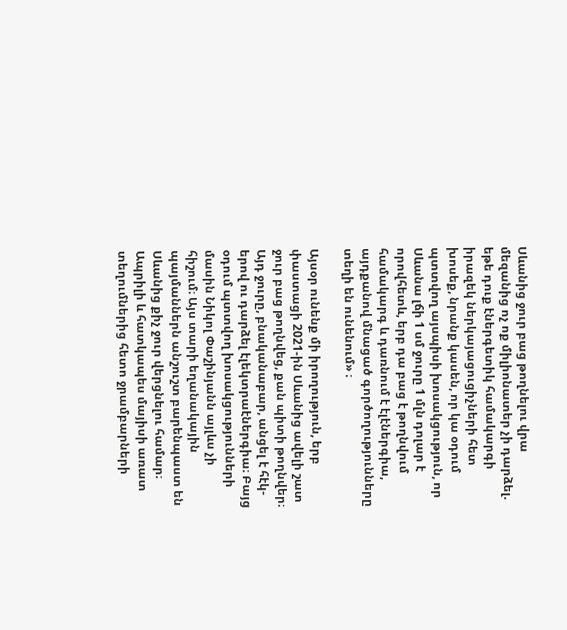Սևանից ջուր բաց թողնելու վրա մեզանից ոչ ոք միլիոնատեր չի դարձել. եթե դուք էներգետիկ համակարգի իրազեկ ներկայացուցիչների հետ խոսեք, նրանք կասեն, որ կա օդում պտտվող այսպիսի խոսակցություն, որ Սևանա լճի 1 սմ ջուրը 1 մլն դոլար է որովհետև, երբ դա բաց է թողնվում համակարգ և դառնում է էլէներգիա, այդքանով մնացած գործողությունները տեղի են ունենում» ։

Այսօր ունենք մի իրողություն, երբ փաստացի 2021-ին Սևանից ավելի շատ ջուր բաց թողնվեց, քան պիտի թողնվեր։ Այդ ջուրը, բնականաբար, անցել է հէկ-երով ու դարձել էլեկտրաէներգիա։ Բայց օդում պտտվող խոսակցությունների մասին Նիկոլ Փաշինյանն այլևս չի հիշում։ Այս տարի եղանակային պայմաններն անշուշտ բարենպաստ են Սևանից քիչ ջուր վերցնելու համար։ Ապրիլի և հատկապես մայիսի առատ տեղումներից հետո ջրամբարների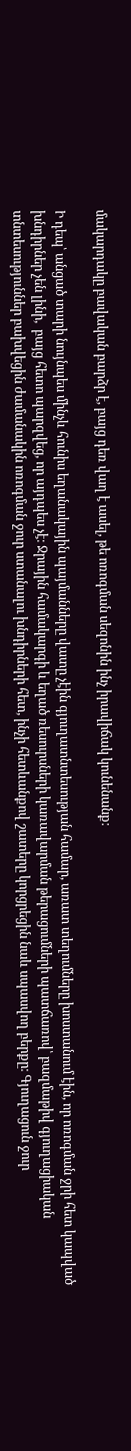մակարդակը բավական բարձր է, բայց դեռ վաղ է ասել, թե ոռոգման սեզոնին ինչ իրավիճակ կունենանք։

Ի դեպ՝ անցած տարի նույնպես մինչև հունիս եղանակային պայմանները վատը չէին գյուղատնտեսության համար, առատ տեղումները խոստանում էին, որ ոռոգման ջրի հետ կապված խնդիրներ չեն լինի,  բայց հետո պարզվեց, որ այդպես չէ։ Ջրային համակարգի և եղած ռեսուրսների կառավարման թերացումների պատճառով՝ բազմաթիվ գյուղացիական տնտեսություններ բախվեցին ժամանակին ոռոգման ջուր ստանալու խնդիրների հետ, ինչի հետևանքով շատերը կորցրեցին նաև սպասվող բերքը։ Գյուղացուն ջուր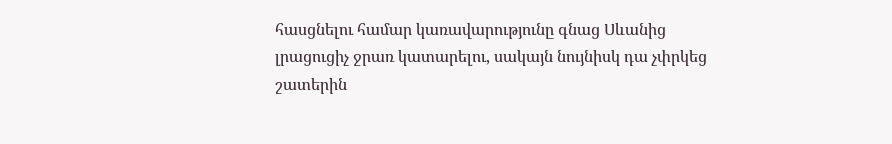հասցնելու համար կառավարությունը գնաց Սևանից լրացուցիչ ջրառ կատարելու, սակայն նույնիսկ դա չփրկեց շատերին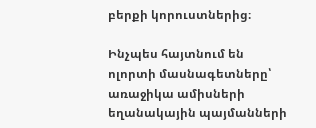բերքի կորուստներից։

Ինչպես հայտնում են ոլորտի մասնագետները՝ առաջիկա ամիսների եղանակային պայմանների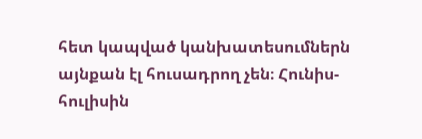հետ կապված կանխատեսումներն այնքան էլ հուսադրող չեն։ Հունիս-հուլիսին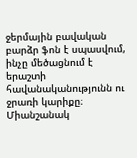ջերմային բավական բարձր ֆոն է սպասվում, ինչը մեծացնում է երաշտի հավանականությունն ու ջրառի կարիքը։ Միանշանակ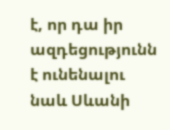է, որ դա իր ազդեցությունն է ունենալու նաև Սևանի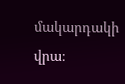մակարդակի վրա։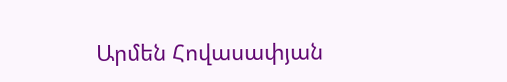Արմեն Հովասափյան